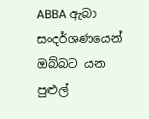ABBA ඇබා සංදර්ශණයෙන් ඔබ්බට යන පුළුල්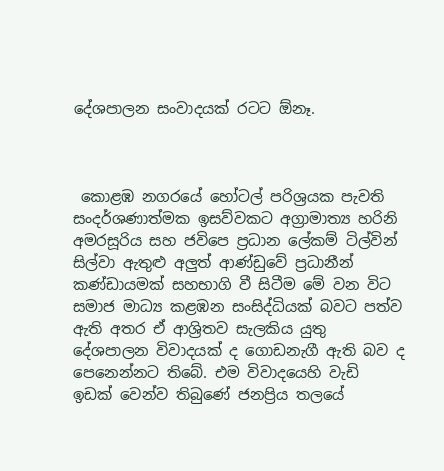දේශපාලන සංවාදයක් රටට ඕනෑ.



 කොළඹ නගරයේ හෝටල් පරිශ්‍රයක පැවති සංදර්ශණාත්මක ඉසව්වකට අග්‍රාමාත්‍ය හරිනි අමරසූරිය සහ ජවිපෙ ප්‍රධාන ලේකම් ටිල්වින් සිල්වා ඇතුළු අලුත් ආණ්ඩුවේ ප්‍රධානීන් කණ්ඩායමක් සහභාගි වී සිටීම මේ වන විට සමාජ මාධ්‍ය කළඹන සංසිද්ධියක් බවට පත්ව ඇති අතර ඒ ආශ්‍රිතව සැලකිය යුතු දේශපාලන විවාදයක් ද ගොඩනැගී ඇති බව ද පෙනෙන්නට තිබේ. එම විවාදයෙහි වැඩි ඉඩක් වෙන්ව තිබුණේ ජනප්‍රිය තලයේ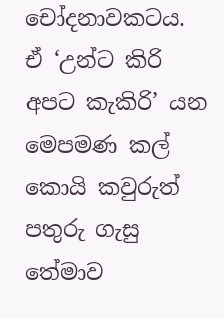චෝදනාවකටය. ඒ ‘උන්ට කිරි අපට කැකිරි’ යන මෙපමණ කල් කොයි කවුරුත් පතුරු ගැසු තේමාව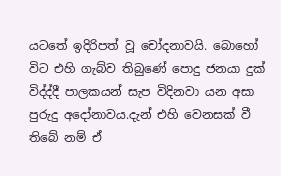යටතේ ඉදිරිපත් වූ චෝදනාවයි. බොහෝ විට එහි ගැබ්ව තිබුණේ පොදු ජනයා දුක් විද්ද්දී පාලකයන් සැප විදිනවා යන අසා පුරුදු අදෝනාවය.දැන් එහි වෙනසක් වී තිබේ නම් ඒ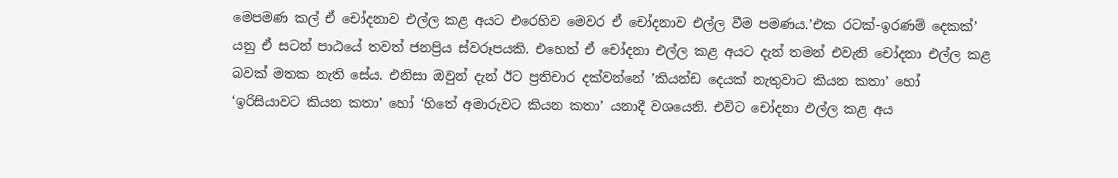මෙපමණ කල් ඒ චෝදනාව එල්ල කළ අයට එරෙහිව මෙවර ඒ චෝදනාව එල්ල වීම පමණය.’එක රටක්-ඉරණම් දෙකක්’ යනු ඒ සටන් පාඨයේ තවත් ජනප්‍රිය ස්වරූපයකි. එහෙත් ඒ චෝදනා එල්ල කළ අයට දැන් තමන් එවැනි චෝදනා එල්ල කළ බවක් මතක නැති සේය. එනිසා ඔවුන් දැන් ඊට ප්‍රතිචාර දක්වන්නේ ‍’කියන්ඩ දෙයක් නැතුවාට කියන කතා’ හෝ ‘ඉරිසියාවට කියන කතා’ හෝ ‘හිතේ අමාරුවට කියන කතා’ යනාදී වශයෙනි. එවිට චෝදනා ඵල්ල කළ අය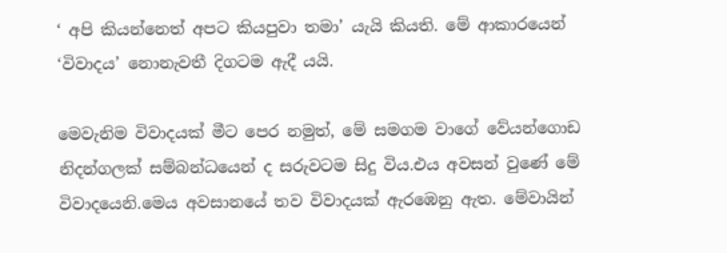‘ අපි කියන්නෙත් අපට කියපුවා තමා’ යැයි කියති. මේ ආකාරයෙන් ‘විවාදය’ නොනැවතී දිගටම ඇදී යයි.

මෙවැනිම විවාදයක් මීට පෙර නමුත්‍, මේ සමගම වාගේ‍ වේයන්ගොඩ නිදන්ගලක් සම්බන්ධයෙන් ද සරුවටම සිදු විය.එය අවසන් වුණේ මේ විවාදයෙනි.මෙය අවසානයේ තව විවාදයක් ඇරඹෙනු ඇත. මේවායින්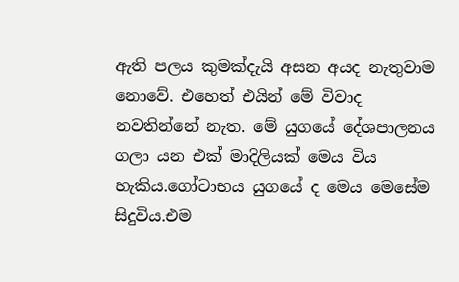ඇති පලය කුමක්දැයි අසන අයද නැතුවාම නොවේ. එහෙත් එයින් මේ විවාද නවතින්නේ නැත. මේ යුගයේ දේශපාලනය ගලා යන එක් මාදිලියක් මෙය විය හැකිය.ගෝටාභය යුගයේ ද මෙය මෙසේම සිදුවිය.එම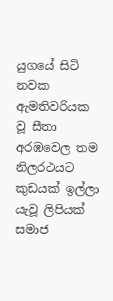යුගයේ සිටි නවක ඇමතිවරියක වූ සීතා අරඹවෙල තම නිලරථයට කුඩයක් ඉල්ලා යැවූ ලිපියක් සමාජ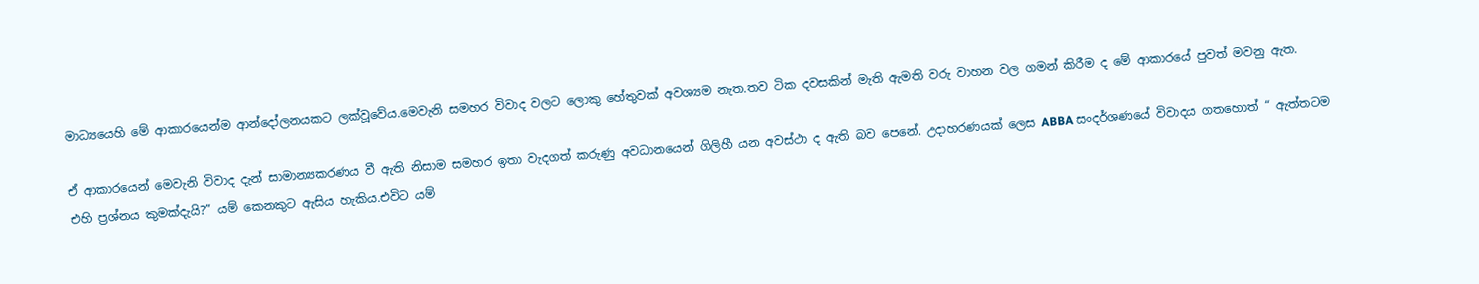මාධ්‍යයෙහි මේ ආකාරයෙන්ම ආන්දෝලනයකට ලක්වූවේය.මෙවැනි සමහර විවාද වලට ලොකු හේතුවක් අවශ්‍යම නැත.තව ටික දවසකින් මැති ඇමති වරු වාහන වල ගමන් කිරීම ද මේ ආකාරයේ පුවත් මවනු ඇත.

ඒ ආකාරයෙන් මෙවැනි විවාද දැන් සාමාන්‍යකරණය වී ඇති නිසාම සමහර ඉතා වැදගත් කරුණු අවධානයෙන් ගිලිහී යන අවස්ථා ද ඇති බව පෙනේ. උදාහරණයක් ලෙස ABBA සංදර්ශණයේ විවාදය ගතහොත් “ ඇත්තටම එහි ප්‍රශ්නය කුමක්දැයි?” යම් කෙනකුට ඇසිය හැකිය.එවිට යම්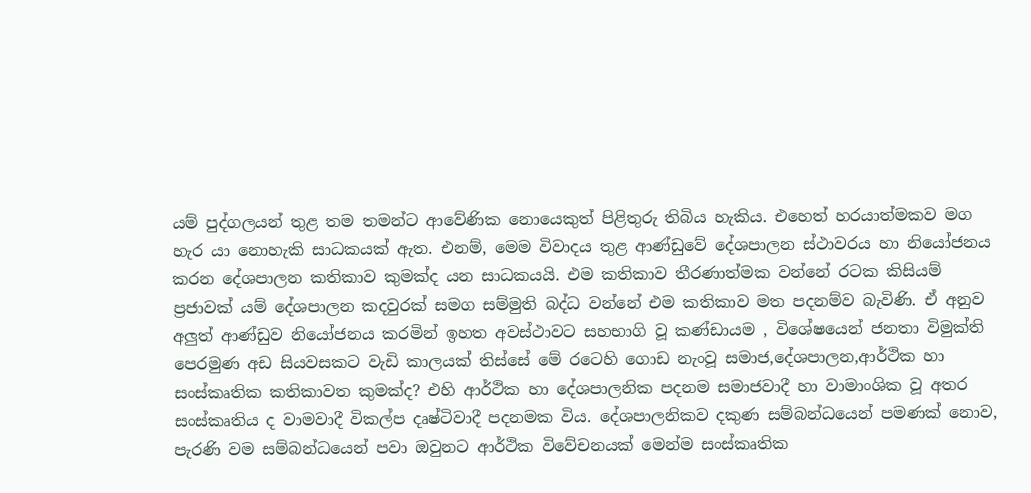යම් පුද්ගලයන් තුළ තම තමන්ට ආවේණික නොයෙකුත් පිළිතුරු තිබිය හැකිය. එහෙත් හරයාත්මකව මග හැර යා නොහැකි සාධකයක් ඇත. එනම්‍, මෙම විවාදය තුළ ආණ්ඩුවේ දේශපාලන ස්ථාවරය හා නියෝජනය කරන දේශපාලන කතිකාව කුමක්ද යන සාධකයයි. එම කතිකාව තීරණාත්මක වන්නේ රටක කිසියම් ප්‍රජාවක් යම් දේශපාලන කදවුරක් සමග සම්මුති බද්ධ වන්නේ එම කතිකාව මත පදනම්ව බැවිණි. ඒ අනුව අලුත් ආණ්ඩුව නියෝජනය කරමින් ඉහත අවස්ථාවට සහභාගි වූ කණ්ඩායම ‍, විශේෂයෙන් ජනතා විමුක්ති පෙරමුණ අඩ සියවසකට වැඩි කාලයක් තිස්සේ මේ රටෙහි ගොඩ නැංවූ සමාජ‍,දේශපාලන‍,ආර්ථික හා සංස්කෘතික කතිකාවත කුමක්ද? එහි ආර්ථික හා දේශපාලනික පදනම සමාජවාදී හා වාමාංශික වූ අතර සංස්කෘතිය ද වාමවාදී විකල්ප දෘෂ්ටිවාදී පදනමක විය. දේශපාලනිකව දකුණ සම්බන්ධයෙන් පමණක් නොව‍, පැරණි වම සම්බන්ධයෙන් පවා ඔවුනට ආර්ථික විවේචනයක් මෙන්ම සංස්කෘතික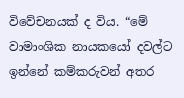විවේචනයක් ද විය. “මේ වාමාංශික නායකයෝ දවල්ට ඉන්නේ කම්කරුවන් අතර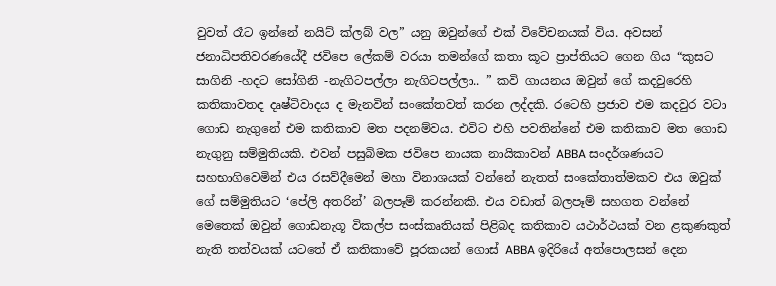වුවත් රෑට ඉන්නේ නයිට් ක්ලබ් වල” යනු ඔවුන්ගේ එක් විවේචනයක් විය. අවසන් ජනාධිපතිවරණයේදී ජවිපෙ ලේකම් වරයා තමන්ගේ කතා කූට ප්‍රාප්තියට ගෙන ගිය “කුසට සාගිනි -හදට සෝගිනි -නැගිටපල්ලා නැගිටපල්ලා.. ” කවි ගායනය ඔවුන් ගේ කදවුරෙහි කතිකාවතද දෘෂ්ටිවාදය ද මැනවින් සංකේතවත් කරන ලද්දකි. රටෙහි ප්‍රජාව එම කදවුර වටා ගොඩ නැගුනේ එම කතිකාව මත පදනම්වය. එවිට එහි පවතින්නේ එම කතිකාව මත ගොඩ නැගුනු සම්මුතියකි. එවන් පසුබිමක ජවිපෙ නායක නායිකාවන් ABBA සංදර්ශණයට සහභාගිවෙමින් එය රසව්දීමෙන් මහා විනාශයක් වන්නේ නැතත් සංකේතාත්මකව එය ඔවුක් ගේ සම්මුතියට ‘පේලි අතරින්’ බලපෑම් කරන්නකි. එය වඩාත් බලපෑම් සහගත වන්නේ මෙතෙක් ඔවුන් ගොඩනැගූ විකල්ප සංස්කෘතියක් පිළිබද කතිකාව යථාර්ථයක් වන ළකුණකුත් නැති තත්වයක් යටතේ ඒ කතිකාවේ පූරකයන් ගොස් ABBA ඉදිරියේ අත්පොලසන් දෙන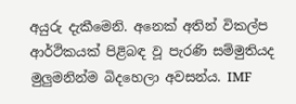අයුරු දැකීමෙනි. අනෙක් අතින් විකල්ප ආර්ථිකයක් පිළිබඳ වූ පැරණි සම්මුතියද මුලුමනින්ම බිදහෙලා අවසන්ය. IMF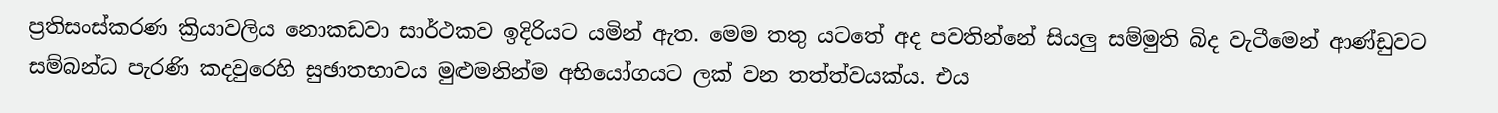ප්‍රතිසංස්කරණ ක්‍රියාවලිය නොකඩවා සාර්ථකව ඉදිරියට යමින් ඇත. මෙම තතු යටතේ අද පවතින්නේ සියලු සම්මුති බිද වැටීමෙන් ආණ්ඩුවට සම්බන්ධ පැරණි කදවුරෙහි සුඡාතභාවය මුළුමනින්ම අභියෝගයට ලක් වන තත්ත්වයක්ය. එය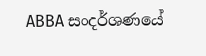ABBA සංදර්ශණයේ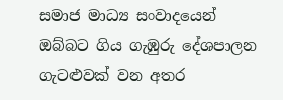සමාජ මාධ්‍ය සංවාදයෙන් ඔබ්බට ගිය ගැඹුරු දේශපාලන ගැටළුවක් වන අතර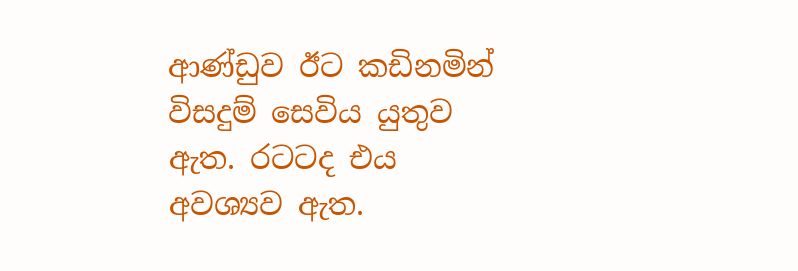ආණ්ඩුව ඊට කඩිනමින් විසදුම් සෙවිය යුතුව ඇත. රටටද එය අවශ්‍යව ඇත.